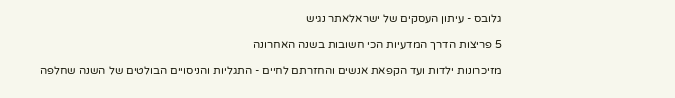גלובס - עיתון העסקים של ישראלאתר נגיש

5 פריצות הדרך המדעיות הכי חשובות בשנה האחרונה

מזיכרונות ילדות ועד הקפאת אנשים והחזרתם לחיים - התגליות והניסויים הבולטים של השנה שחלפה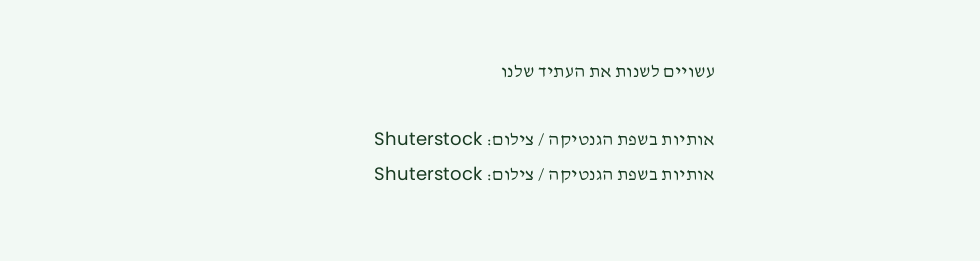עשויים לשנות את העתיד שלנו

אותיות בשפת הגנטיקה / צילום: Shuterstock
אותיות בשפת הגנטיקה / צילום: Shuterstock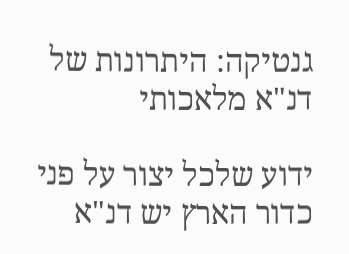גנטיקה: היתרונות של דנ"א מלאכותי

ידוע שלכל יצור על פני כדור הארץ יש דנ"א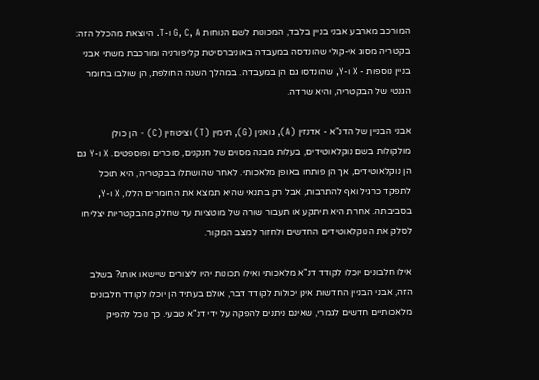המורכב מארבע אבני בניין בלבד, המכונות לשם הנוחות G, C, A ו-T. היוצאת מהכלל הזה: בקטריה מסוג אי-קולי שהונדסה במעבדה באוניברסיטת קליפורניה ומורכבת משתי אבני בניין נוספות - X ו-Y, שהונדסו גם הן במעבדה. במהלך השנה החולפת, הן שולבו בחומר הגנטי של הבקטריה, והיא שרדה.

אבני הבניין של הדנ"א - אדנזין (A), גואנין (G), תימין (T) וציטוזין (C) - הן כולן מולקולות בשם נוקלאוטידים, בעלות מבנה מסוים של חנקנים, סוכרים ופוספטים. X ו-Y גם הן נוקלאוטידים, אך הן פותחו באופן מלאכותי. לאחר שהושתלו בבקטריה, היא תוכל לתפקד כרגיל ואף להתרבות, אבל רק בתנאי שהיא תמצא את החומרים הללו, X ו-Y, בסביבתה. אחרת היא תיתקע או תעבור שורה של מוטציות עד שחלק מהבקטריות יצליחו לסלק את הנוקלאוטידים החדשים ולחזור למצב המקור.

אילו חלבונים יוכלו לקודד דנ"א מלאכותי ואילו תכונות יהיו ליצורים שיישאו אותו? בשלב הזה, אבני הבניין החדשות אינן יכולות לקודד דבר, אולם בעתיד הן יוכלו לקודד חלבונים מלאכותיים חדשים לגמרי, שאינם ניתנים להפקה על ידי דנ"א טבעי. כך נוכל להפיק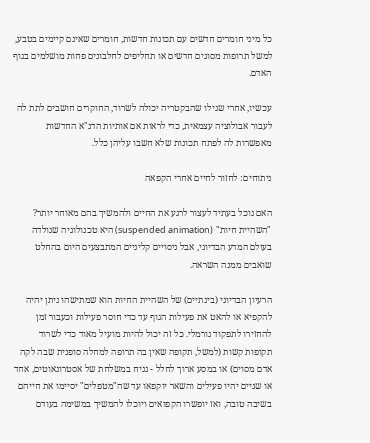כל מיני חומרים חדשים עם תכונות חדשות, חומרים שאינם קיימים בטבע, למשל תרופות מסוגים חדשים או תחליפים לחלבונים פחות מושלמים בגוף האדם.

עכשיו, אחרי שגילו שהבקטריה יכולה לשרוד, החוקרים חושבים לתת לה לעבור אבולוציה עצמאית, כדי לראות אם אותיות הדנ"א החדשות מאפשרות לה לפתח תכונות שלא חשבו עליהן כלל.

ניתוחים: לחזור לחיים אחרי הקפאה

האם נוכל בעתיד לעצור לרגע את החיים ולהמשיך בהם מאוחר יותר? "השהיית חיות" (suspended animation) היא טכנולוגיה שנולדה בעולם המדע הבדיוני, אבל ניסויים קליניים המתבצעים היום בהחלט שואבים ממנה השראה.

הרעיון הבדיוני (בינתיים) של השהיית החיות הוא שמתישהו ניתן יהיה להקפיא או להאט את פעילות הגוף עד כדי חוסר פעילות וכעבור זמן להחזירו לתפקוד נורמלי. כל זה יכול להיות מועיל מאוד כדי לשרוד תקופות קשות (למשל, תקופה שאין בה תרופה למחלה סופנית שבה לקה אדם מסוים) או במסע ארוך לחלל - נניח במשלחת של אסטרונאוטים, אחד או שניים יהיו פעילים והשאר יוקפאו עד שה"מטפלים" יסיימו את חייהם בשיבה טובה, ואז יופשרו הקפואים ויוכלו להמשיך במשימה בעודם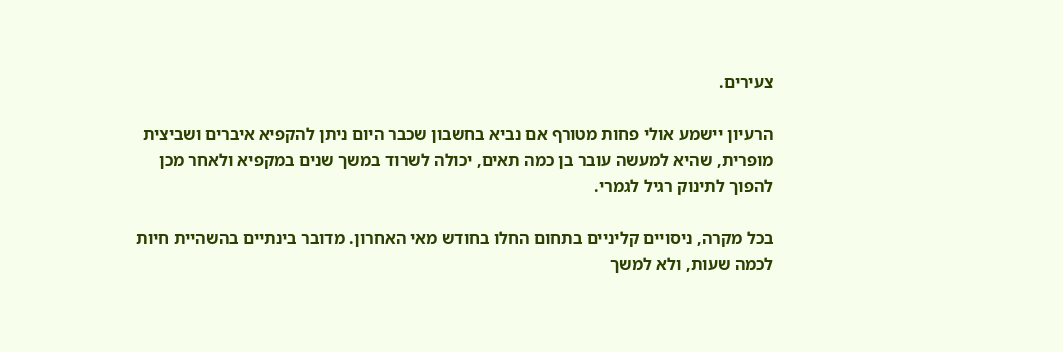צעירים.

הרעיון יישמע אולי פחות מטורף אם נביא בחשבון שכבר היום ניתן להקפיא איברים ושביצית מופרית, שהיא למעשה עובר בן כמה תאים, יכולה לשרוד במשך שנים במקפיא ולאחר מכן להפוך לתינוק רגיל לגמרי.

בכל מקרה, ניסויים קליניים בתחום החלו בחודש מאי האחרון. מדובר בינתיים בהשהיית חיות לכמה שעות, ולא למשך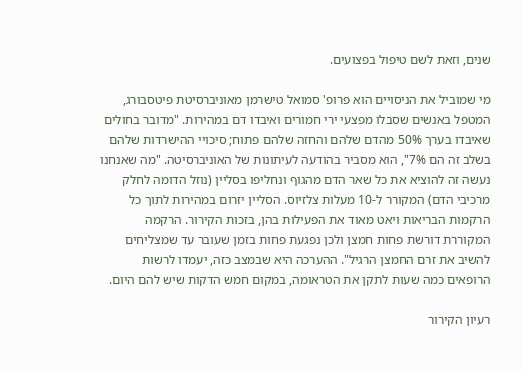שנים, וזאת לשם טיפול בפצועים.

מי שמוביל את הניסויים הוא פרופ' סמואל טישרמן מאוניברסיטת פיטסבורג, המטפל באנשים שסבלו מפצעי ירי חמורים ואיבדו דם במהירות. "מדובר בחולים שאיבדו בערך 50% מהדם שלהם והחזה שלהם פתוח; סיכויי ההישרדות שלהם בשלב זה הם 7%", הוא מסביר בהודעה לעיתונות של האוניברסיטה. "מה שאנחנו נעשה זה להוציא את כל שאר הדם מהגוף ונחליפו בסליין (נוזל הדומה לחלק מרכיבי הדם) המקורר ל-10 מעלות צלזיוס. הסליין יזרום במהירות לתוך כל הרקמות הבריאות ויאט מאוד את הפעילות בהן, בזכות הקירור. הרקמה המקוררת דורשת פחות חמצן ולכן נפגעת פחות בזמן שעובר עד שמצליחים להשיב את זרם החמצן הרגיל". ההערכה היא שבמצב כזה, יעמדו לרשות הרופאים כמה שעות לתקן את הטראומה, במקום חמש הדקות שיש להם היום.

רעיון הקירור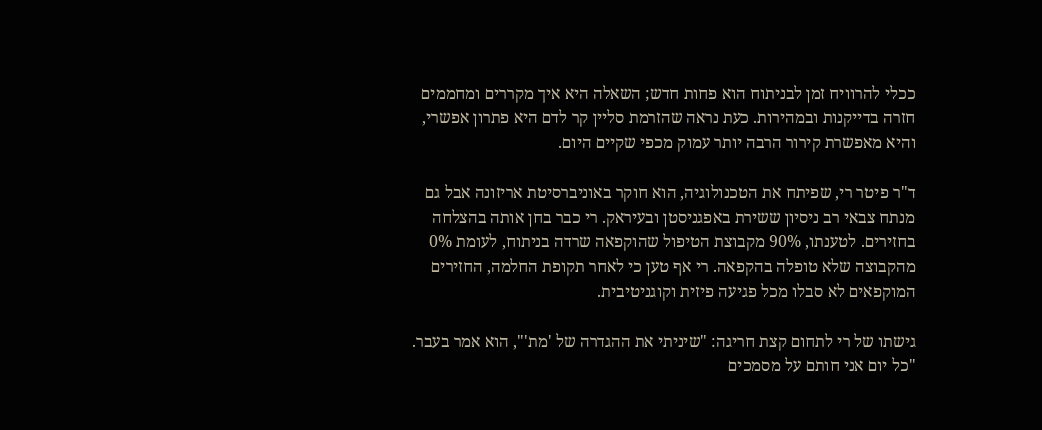ככלי להרוויח זמן לבניתוח הוא פחות חדש; השאלה היא איך מקררים ומחממים חזרה בדייקנות ובמהירות. כעת נראה שהזרמת סליין קר לדם היא פתרון אפשרי, והיא מאפשרת קירור הרבה יותר עמוק מכפי שקיים היום.

ד"ר פיטר רי, שפיתח את הטכנולוגיה, הוא חוקר באוניברסיטת אריזונה אבל גם מנתח צבאי רב ניסיון ששירת באפגניסטן ובעיראק. רי כבר בחן אותה בהצלחה בחזירים. לטענתו, 90% מקבוצת הטיפול שהוקפאה שרדה בניתוח, לעומת 0% מהקבוצה שלא טופלה בהקפאה. רי אף טען כי לאחר תקופת החלמה, החזירים המוקפאים לא סבלו מכל פגיעה פיזית וקוגניטיבית.

גישתו של רי לתחום קצת חריגה: "שיניתי את ההגדרה של 'מת'", הוא אמר בעבר. "כל יום אני חותם על מסמכים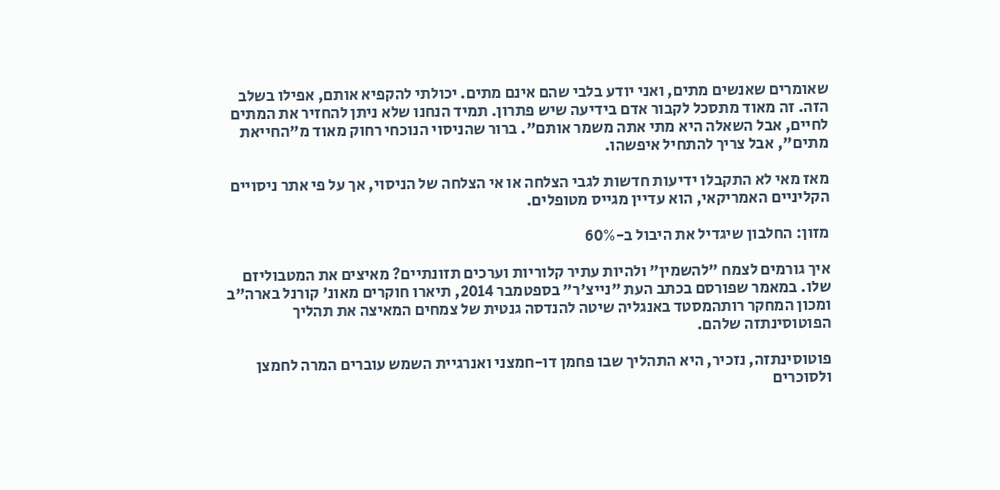שאומרים שאנשים מתים, ואני יודע בלבי שהם אינם מתים. יכולתי להקפיא אותם, אפילו בשלב הזה. זה מאוד מתסכל לקבור אדם בידיעה שיש פתרון. תמיד הנחנו שלא ניתן להחזיר את המתים לחיים, אבל השאלה היא מתי אתה משמר אותם". ברור שהניסוי הנוכחי רחוק מאוד מ"החייאת מתים", אבל צריך להתחיל איפשהו.

מאז מאי לא התקבלו ידיעות חדשות לגבי הצלחה או אי הצלחה של הניסוי, אך על פי אתר ניסויים הקליניים האמריקאי, הוא עדיין מגייס מטופלים.

מזון: החלבון שיגדיל את היבול ב-60%

איך גורמים לצמח "להשמין" ולהיות עתיר קלוריות וערכים תזונתיים? מאיצים את המטבוליזם שלו. במאמר שפורסם בכתב העת "נייצ'ר" בספטמבר 2014, תיארו חוקרים מאונ' קורנל בארה"ב ומכון המחקר רותהמסטד באנגליה שיטה להנדסה גנטית של צמחים המאיצה את תהליך הפוטוסינתזה שלהם.

פוטוסינתזה, נזכיר, היא התהליך שבו פחמן דו-חמצני ואנרגיית השמש עוברים המרה לחמצן ולסוכרים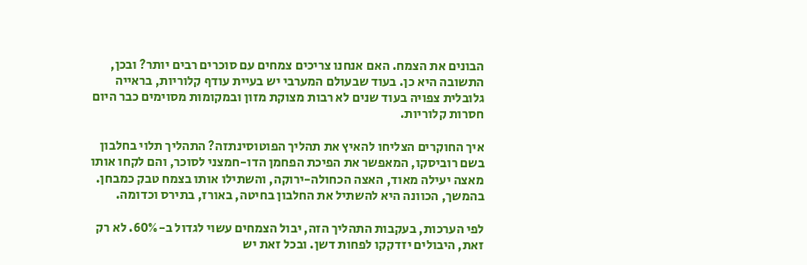הבונים את הצמח. האם אנחנו צריכים צמחים עם סוכרים רבים יותר? ובכן, התשובה היא כן. בעוד שבעולם המערבי יש בעיית עודף קלוריות, בראייה גלובלית צפויה בעוד שנים לא רבות מצוקת מזון ובמקומות מסוימים כבר היום חסרות קלוריות.

איך החוקרים הצליחו להאיץ את תהליך הפוטוסינתזה? התהליך תלוי בחלבון בשם רוביסקו, המאפשר את הפיכת הפחמן הדו-חמצני לסוכר, והם לקחו אותו מאצה יעילה מאוד, האצה הכחולה-ירוקה, והשתילו אותו בצמח טבק כמבחן. בהמשך, הכוונה היא להשתיל את החלבון בחיטה, באורז, בתירס וכדומה.

לפי הערכות, בעקבות התהליך הזה, יבול הצמחים עשוי לגדול ב-60%. לא רק זאת, היבולים יזדקקו לפחות דשן. ובכל זאת יש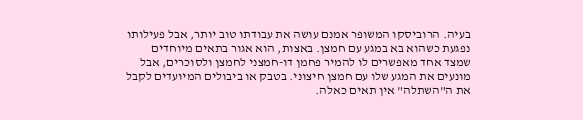בעיה. הרוביסקו המשופר אמנם עושה את עבודתו טוב יותר, אבל פעילותו נפגעת כשהוא בא במגע עם חמצן. באצות, הוא אגור בתאים מיוחדים שמצד אחד מאפשרים לו להמיר פחמן דו-חמצני לחמצן ולסוכרים, אבל מונעים את המגע שלו עם חמצן חיצוני. בטבק או ביבולים המיועדים לקבל את ה"השתלה" אין תאים כאלה.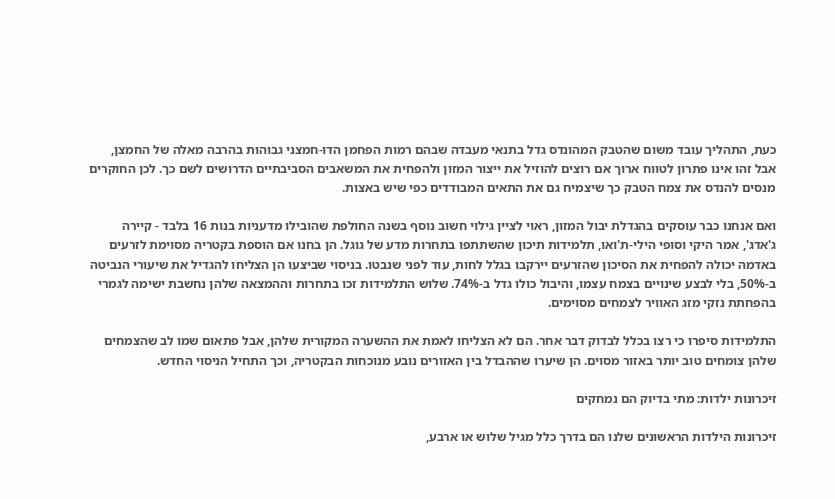כעת, התהליך עובד משום שהטבק המהונדס גדל בתנאי מעבדה שבהם רמות הפחמן הדו-חמצני גבוהות בהרבה מאלה של החמצן, אבל זהו אינו פתרון לטווח ארוך אם רוצים להוזיל את ייצור המזון ולהפחית את המשאבים הסביבתיים הדרושים לשם כך. לכן החוקרים מנסים להנדס את צמח הטבק כך שיצמיח גם את התאים המבודדים כפי שיש באצות.

ואם אנחנו כבר עוסקים בהגדלת יבול המזון, ראוי לציין גילוי חשוב נוסף בשנה החולפת שהובילו מדעניות בנות 16 בלבד - קיירה ג'אדג', אמר היקי וסופי הילי-ת'ואו, תלמידות תיכון שהשתתפו בתחרות מדע של גוגל. הן בחנו אם הוספת בקטריה מסוימת לזרעים באדמה יכולה להפחית את הסיכון שהזרעים יירקבו בגלל לחות, עוד לפני שנבטו. בניסוי שביצעו הן הצליחו להגדיל את שיעורי הנביטה ב-50%, בלי לבצע שינויים בצמח עצמו, והיבול כולו גדל ב-74%. שלוש התלמידות זכו בתחרות וההמצאה שלהן נחשבת ישימה לגמרי בהפחתת נזקי מזג האוויר לצמחים מסוימים.

התלמידות סיפרו כי רצו בכלל לבדוק דבר אחר. הם לא הצליחו לאמת את ההשערה המקורית שלהן, אבל פתאום שמו לב שהצמחים שלהן צומחים טוב יותר באזור מסוים. הן שיערו שההבדל בין האזורים נובע מנוכחות הבקטריה, וכך התחיל הניסוי החדש.

זיכרונות ילדות: מתי בדיוק הם נמחקים

זיכרונות הילדות הראשונים שלנו הם בדרך כלל מגיל שלוש או ארבע,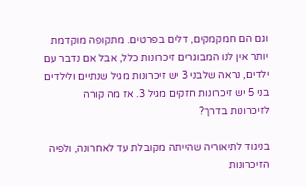וגם הם חמקמקים, דלים בפרטים. מתקופה מוקדמת יותר אין לנו המבוגרים זיכרונות כלל, אבל אם נדבר עם ילדים, נראה שלבני 3 יש זיכרונות מגיל שנתיים ולילדים בני 5 יש זיכרונות חזקים מגיל 3. אז מה קורה לזיכרונות בדרך?

בניגוד לתיאוריה שהייתה מקובלת עד לאחרונה, ולפיה הזיכרונות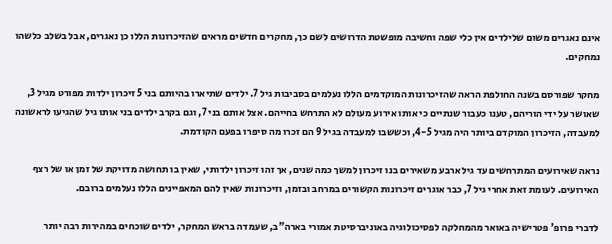אינם נאגרים משום שלילדים אין כלי שפה וחשיבה מופשטת הדרושים לשם כך, מחקרים חדשים מראים שהזיכרונות הללו כן נאגרים, אבל בשלב כלשהו נמחקים.

מחקר שפורסם בשנה החולפת הראה שהזיכרונות המוקדמים הללו נעלמים בסביבות גיל 7. ילדים שתיארו בהיותם בני 5 זיכרון ילדות מפורט מגיל 3, שאושר על ידי הוריהם, טענו כעבור שנתיים כי אותו אירוע מעולם לא התרחש בחייהם. אצל אותם בני 7, וגם בקרב ילדים בני אותו גיל שהגיעו לראשונה למעבדה, הזיכרון המוקדם ביותר היה מגיל 4-5, וכששבו למעבדה בגיל 9 הם זכרו מה סיפרו בפעם הקודמת.

נראה שאירועים המתרחשים עד גיל ארבע משאירים בנו זיכרון למשך כמה שנים, אך זהו זיכרון ילדותי, שאין בו תחושה מדויקת של זמן או של רצף האירועים. לעומת זאת אחרי גיל 7, כבר אוגרים זיכרונות הקשורים במרחב ובזמן, וזיכרונות שאין להם המאפיינים הללו נעלמים ברובם.

לדברי פרופ' פטרישיה באואר מהמחלקה לפסיכולוגיה באוניברסיטת אמורי בארה"ב, שעמדה בראש המחקר, ילדים שוכחים במהירות רבה יותר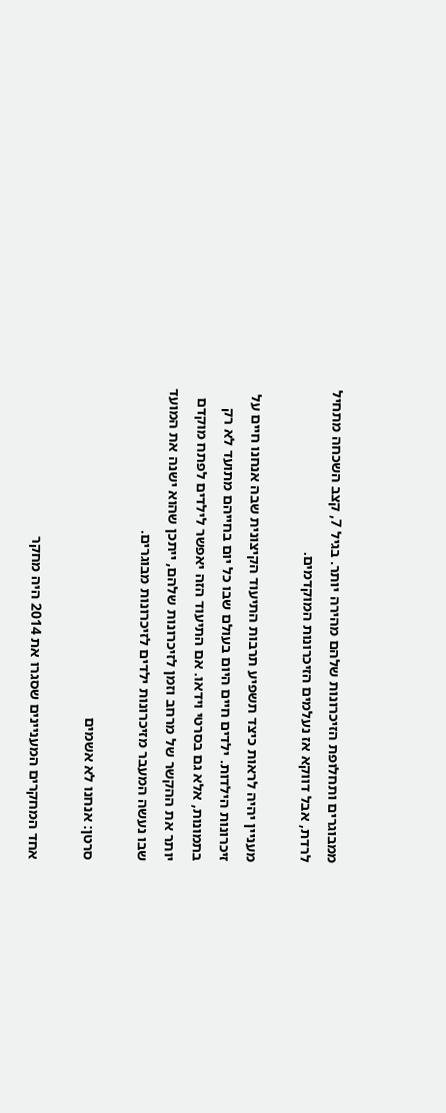ממבוגרים ותחלופת הזיכרונות שלהם מהירה יותר. בגיל 7, קצב השכחה מתחיל לרדת, אבל דווקא אז נעלמים הזיכרונות המוקדמים.

מעניין יהיה לראות כיצד תשפיע תרבות התיעוד הקיצונית שבה אנחנו חיים על זיכרונות הילדות. ילדים חיים היום בעולם שבו כל יום בחייהם מתועד לא רק בתמונות, אלא גם בסרטי וידאו. אם התיעוד הזה יאפשר לילדים לפתח מוקדם יותר את ההקשר של מרחב וזמן לזיכרונות שלהם, ייתכן שהוא ישנה את המועד שבו נעשה המעבר מזיכרונות ילדים לזיכרונות מבוגרים.

סרטן: אנחנו לא אשמים

אחד המחקרים המעניינים שסגרו את 2014 היה מחקר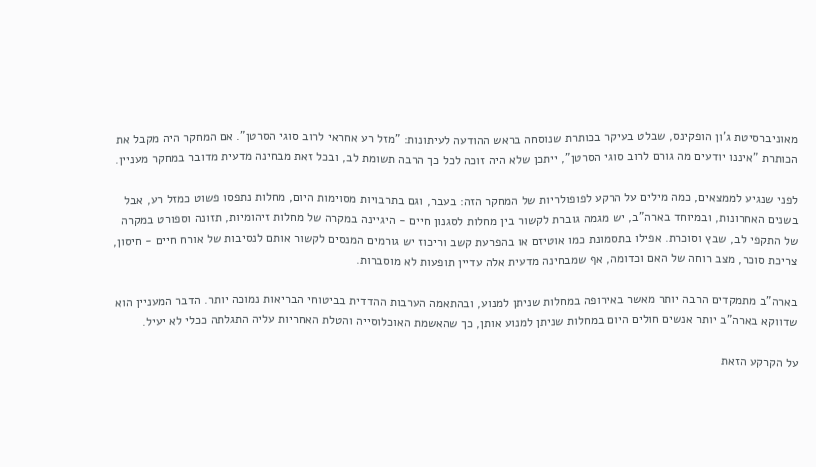מאוניברסיטת ג'ון הופקינס, שבלט בעיקר בכותרת שנוסחה בראש ההודעה לעיתונות: "מזל רע אחראי לרוב סוגי הסרטן". אם המחקר היה מקבל את הכותרת "איננו יודעים מה גורם לרוב סוגי הסרטן", ייתכן שלא היה זוכה לכל כך הרבה תשומת לב, ובכל זאת מבחינה מדעית מדובר במחקר מעניין.

לפני שנגיע לממצאים, כמה מילים על הרקע לפופולריות של המחקר הזה: בעבר, וגם בתרבויות מסוימות היום, מחלות נתפסו פשוט כמזל רע, אבל בשנים האחרונות, ובמיוחד בארה"ב, יש מגמה גוברת לקשור בין מחלות לסגנון חיים - היגיינה במקרה של מחלות זיהומיות, תזונה וספורט במקרה של התקפי לב, שבץ וסוכרת. אפילו בתסמונת כמו אוטיזם או בהפרעת קשב וריכוז יש גורמים המנסים לקשור אותם לנסיבות של אורח חיים - חיסון, צריכת סוכר, מצב רוחה של האם וכדומה, אף שמבחינה מדעית אלה עדיין תופעות לא מוסברות.

בארה"ב מתמקדים הרבה יותר מאשר באירופה במחלות שניתן למנוע, ובהתאמה הערבות ההדדית בביטוחי הבריאות נמוכה יותר. הדבר המעניין הוא שדווקא בארה"ב יותר אנשים חולים היום במחלות שניתן למנוע אותן, כך שהאשמת האוכלוסייה והטלת האחריות עליה התגלתה ככלי לא יעיל.

על הקרקע הזאת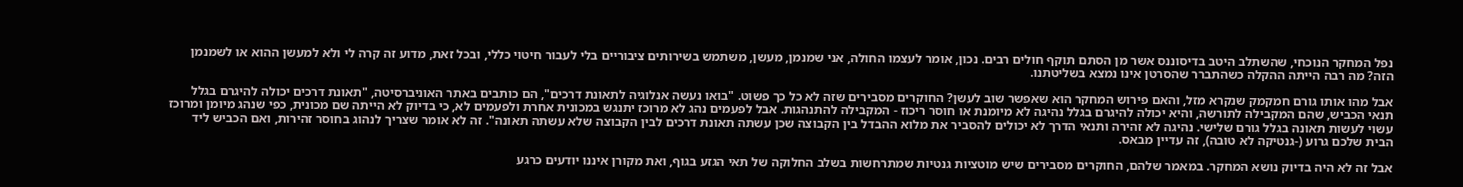נפל המחקר הנוכחי, שהשתלב היטב בדיסוננס אשר מן הסתם תוקף חולים רבים. נכון, אומר לעצמו החולה, אני שמנמן, מעשן, משתמש בשירותים ציבוריים בלי לעבור חיטוי כללי, ובכל זאת, מדוע זה קרה לי ולא למעשן ההוא או לשמנמן הזה? מה רבה הייתה ההקלה כשהתברר שהסרטן אינו נמצא בשליטתנו.

אבל מהו אותו גורם חמקמק שנקרא מזל, והאם פירוש המחקר הוא שאפשר שוב לעשן? החוקרים מסבירים שזה לא כל כך פשוט. "בואו נעשה אנלוגיה לתאונת דרכים", הם כותבים באתר האוניברסיטה, "תאונת דרכים יכולה להיגרם בגלל תנאי הכביש, שהם המקבילה לתורשה, והיא יכולה להיגרם בגלל נהיגה לא מיומנת או חוסר ריכוז - המקבילה להתנהגות. אבל לפעמים נהג לא מרוכז יתנגש במכונית אחרת ולפעמים לא, כי בדיוק לא הייתה שם מכונית, כפי שנהג מיומן ומרוכז עשוי לעשות תאונה בגלל גורם שלישי. נהיגה לא זהירה ותנאי הדרך לא יכולים להסביר את מלוא ההבדל בין הקבוצה שכן עשתה תאונת דרכים לבין הקבוצה שלא עשתה תאונה". זה לא אומר שצריך לנהוג בחוסר זהירות, ואם הכביש ליד הבית שלכם גרוע (-גנטיקה לא טובה), זה עדיין מבאס.

אבל זה לא היה בדיוק נושא המחקר. במאמר שלהם, החוקרים מסבירים שיש מוטציות גנטיות שמתרחשות בשלב החלוקה של תאי הגזע בגוף, ואת מקורן איננו יודעים כרגע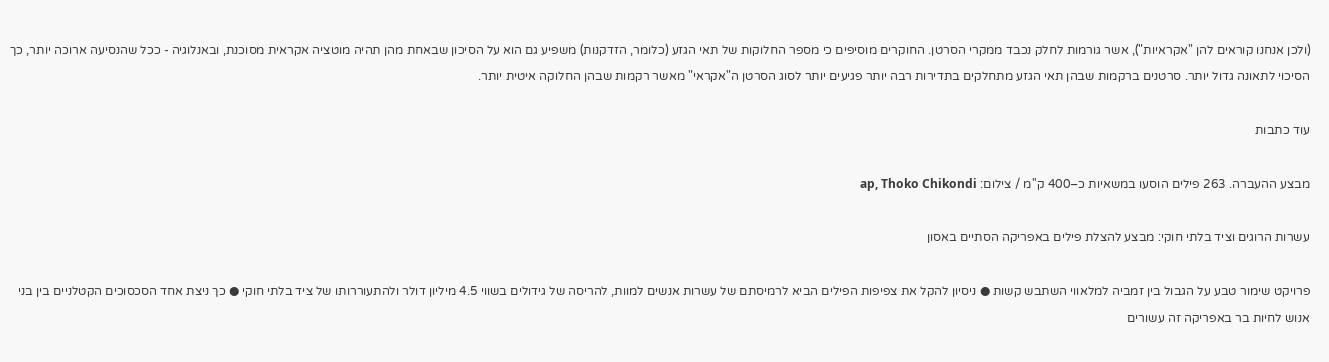(ולכן אנחנו קוראים להן "אקראיות"), אשר גורמות לחלק נכבד ממקרי הסרטן. החוקרים מוסיפים כי מספר החלוקות של תאי הגזע (כלומר, הזדקנות) משפיע גם הוא על הסיכון שבאחת מהן תהיה מוטציה אקראית מסוכנת, ובאנלוגיה - ככל שהנסיעה ארוכה יותר, כך הסיכוי לתאונה גדול יותר. סרטנים ברקמות שבהן תאי הגזע מתחלקים בתדירות רבה יותר פגיעים יותר לסוג הסרטן ה"אקראי" מאשר רקמות שבהן החלוקה איטית יותר.

עוד כתבות

מבצע ההעברה. 263 פילים הוסעו במשאיות כ–400 ק''מ / צילום: ap, Thoko Chikondi

עשרות הרוגים וציד בלתי חוקי: מבצע להצלת פילים באפריקה הסתיים באסון

פרויקט שימור טבע על הגבול בין זמביה למלאווי השתבש קשות ● ניסיון להקל את צפיפות הפילים הביא לרמיסתם של עשרות אנשים למוות, להריסה של גידולים בשווי 4.5 מיליון דולר ולהתעוררותו של ציד בלתי חוקי ● כך ניצת אחד הסכסוכים הקטלניים בין בני אנוש לחיות בר באפריקה זה עשורים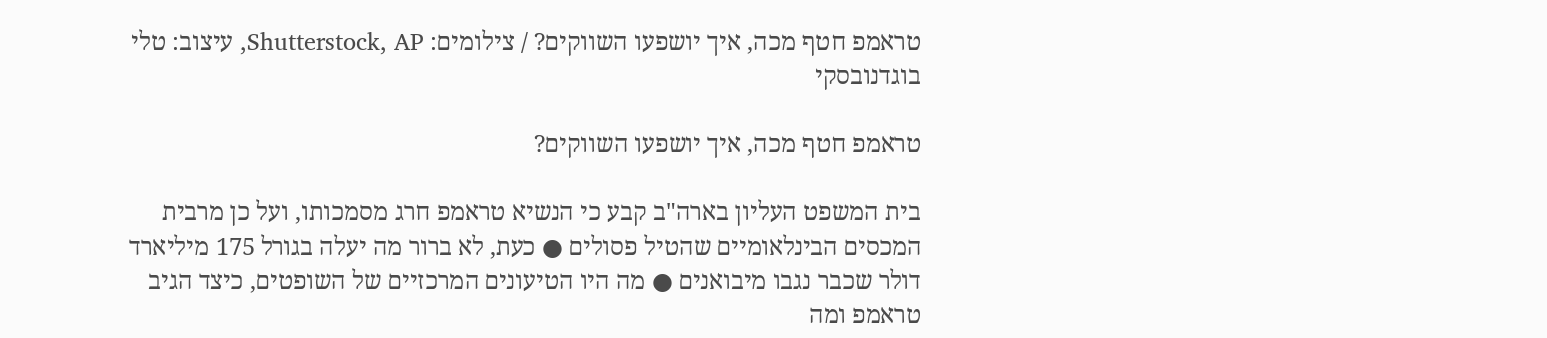טראמפ חטף מכה, איך יושפעו השווקים? / צילומים: Shutterstock, AP, עיצוב: טלי בוגדנובסקי

טראמפ חטף מכה, איך יושפעו השווקים?

בית המשפט העליון בארה"ב קבע כי הנשיא טראמפ חרג מסמכותו, ועל כן מרבית המכסים הבינלאומיים שהטיל פסולים ● כעת, לא ברור מה יעלה בגורל 175 מיליארד דולר שכבר נגבו מיבואנים ● מה היו הטיעונים המרכזיים של השופטים, כיצד הגיב טראמפ ומה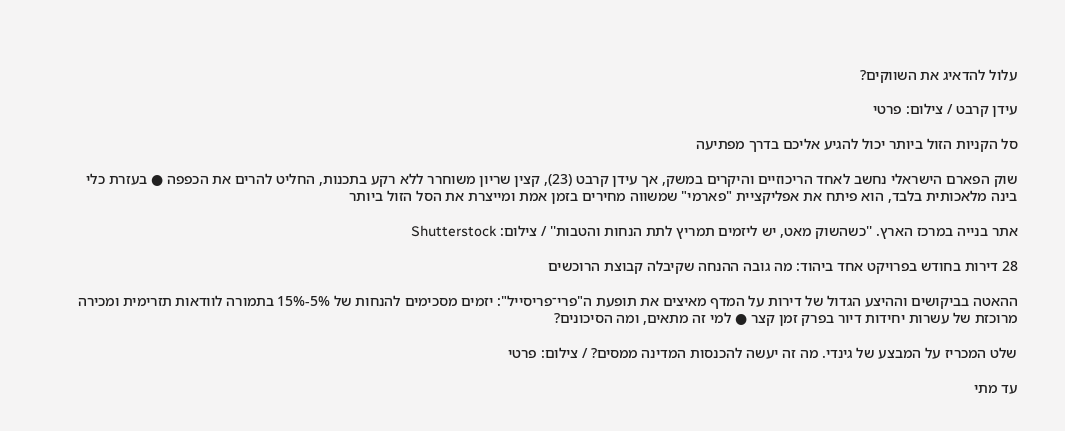עלול להדאיג את השווקים?

עידן קרבט / צילום: פרטי

סל הקניות הזול ביותר יכול להגיע אליכם בדרך מפתיעה

שוק הפארם הישראלי נחשב לאחד הריכוזיים והיקרים במשק, אך עידן קרבט (23), קצין שריון משוחרר ללא רקע בתכנות, החליט להרים את הכפפה ● בעזרת כלי בינה מלאכותית בלבד, הוא פיתח את אפליקציית "פארמי" שמשווה מחירים בזמן אמת ומייצרת את הסל הזול ביותר

אתר בנייה במרכז הארץ. ''כשהשוק מאט, יש ליזמים תמריץ לתת הנחות והטבות'' / צילום: Shutterstock

28 דירות בחודש בפרויקט אחד ביהוד: מה גובה ההנחה שקיבלה קבוצת הרוכשים

ההאטה בביקושים וההיצע הגדול של דירות על המדף מאיצים את תופעת ה"פרי־פריסייל": יזמים מסכימים להנחות של 5%-15% בתמורה לוודאות תזרימית ומכירה מרוכזת של עשרות יחידות דיור בפרק זמן קצר ● למי זה מתאים, ומה הסיכונים?

שלט המכריז על המבצע של גינדי. מה זה יעשה להכנסות המדינה ממסים? / צילום: פרטי

עד מתי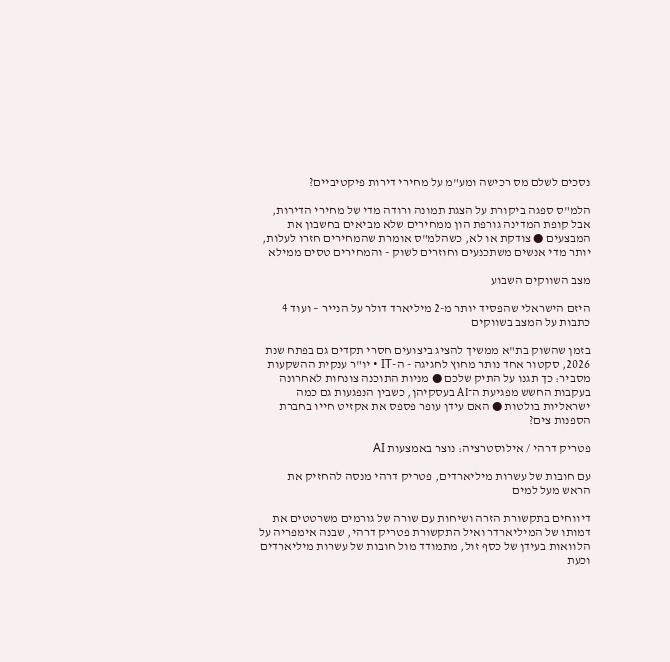נסכים לשלם מס רכישה ומע"מ על מחירי דירות פיקטיביים?

הלמ"ס ספגה ביקורת על הצגת תמונה ורודה מדי של מחירי הדירות, אבל קופת המדינה גורפת הון ממחירים שלא מביאים בחשבון את המבצעים ● צודקת או לא, כשהלמ"ס אומרת שהמחירים חזרו לעלות, יותר מדי אנשים משתכנעים וחוזרים לשוק - והמחירים טסים ממילא

מצב השווקים השבוע

היזם הישראלי שהפסיד יותר מ-2 מיליארד דולר על הנייר – ועוד 4 כתבות על המצב בשווקים

בזמן שהשוק בת"א ממשיך להציג ביצועים חסרי תקדים גם בפתח שנת 2026, סקטור אחד נותר מחוץ לחגיגה - ה-IT • יו"ר ענקית ההשקעות מסביר: כך תגנו על התיק שלכם ● מניות התוכנה צונחות לאחרונה בעקבות החשש מפגיעת ה־AI בעסקיהן, כשבין הנפגעות גם כמה ישראליות בולטות ● האם עידן עופר פספס את אקזיט חייו בחברת הספנות צים?

פטריק דרהי / אילוסטרציה: נוצר באמצעות AI

עם חובות של עשרות מיליארדים, פטריק דרהי מנסה להחזיק את הראש מעל למים

דיווחים בתקשורת הזרה ושיחות עם שורה של גורמים משרטטים את דמותו של המיליארדר ואיל התקשורת פטריק דרהי, שבנה אימפריה על הלוואות בעידן של כסף זול, מתמודד מול חובות של עשרות מיליארדים וכעת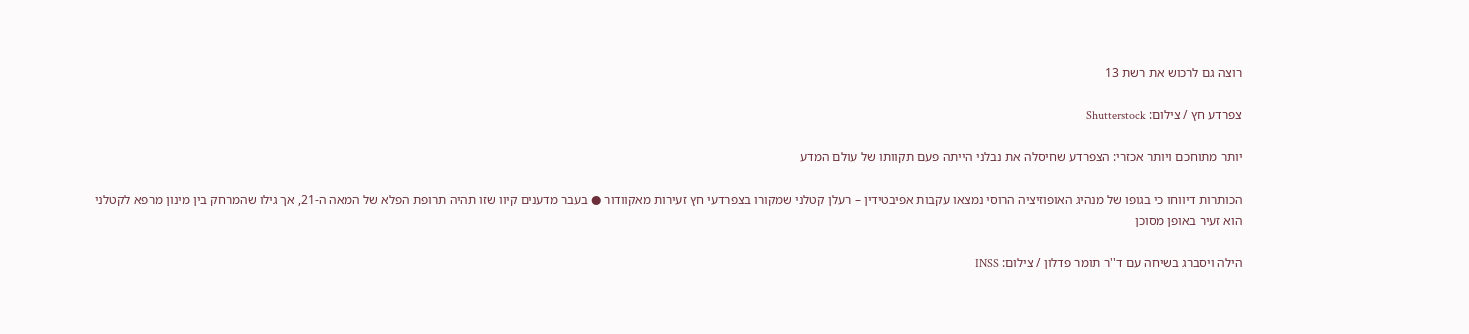רוצה גם לרכוש את רשת 13

צפרדע חץ / צילום: Shutterstock

יותר מתוחכם ויותר אכזרי: הצפרדע שחיסלה את נבלני הייתה פעם תקוותו של עולם המדע

הכותרות דיווחו כי בגופו של מנהיג האופוזיציה הרוסי נמצאו עקבות אפיבטידין – רעלן קטלני שמקורו בצפרדעי חץ זעירות מאקוודור ● בעבר מדענים קיוו שזו תהיה תרופת הפלא של המאה ה-21, אך גילו שהמרחק בין מינון מרפא לקטלני הוא זעיר באופן מסוכן

הילה ויסברג בשיחה עם ד''ר תומר פדלון / צילום: INSS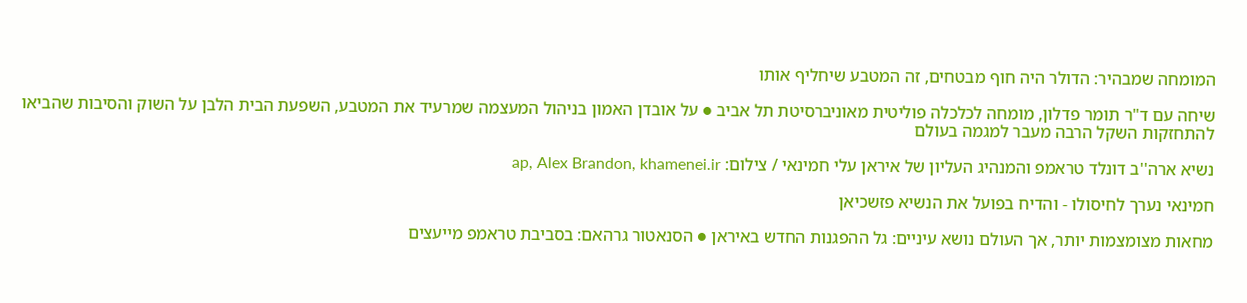המומחה שמבהיר: הדולר היה חוף מבטחים, זה המטבע שיחליף אותו

שיחה עם ד"ר תומר פדלון, מומחה לכלכלה פוליטית מאוניברסיטת תל אביב ● על אובדן האמון בניהול המעצמה שמרעיד את המטבע, השפעת הבית הלבן על השוק והסיבות שהביאו להתחזקות השקל הרבה מעבר למגמה בעולם

נשיא ארה''ב דונלד טראמפ והמנהיג העליון של איראן עלי חמינאי / צילום: ap, Alex Brandon, khamenei.ir

חמינאי נערך לחיסולו - והדיח בפועל את הנשיא פזשכיאן

מחאות מצומצמות יותר, אך העולם נושא עיניים: גל ההפגנות החדש באיראן ● הסנאטור גרהאם: בסביבת טראמפ מייעצים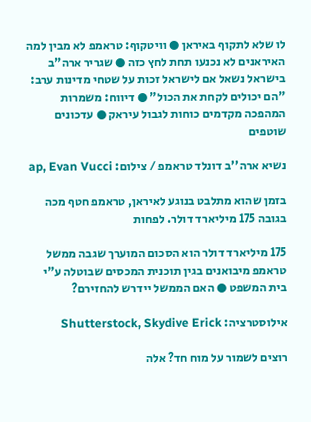לו שלא לתקוף באיראן ● וויטקוף: טראמפ לא מבין למה האיראנים לא נכנעו תחת לחץ כזה ● שגריר ארה"ב בישראל נשאל אם לישראל זכות על שטחי מדינות ערב: "הם יכולים לקחת את הכול" ● דיווח: משמרות המהפכה מקדמים כוחות לגבול עיראק ● עדכונים שוטפים

נשיא ארה''ב דונלד טראמפ / צילום: ap, Evan Vucci

בזמן שהוא מתלבט בנוגע לאיראן, טראמפ חטף מכה בגובה 175 מיליארד דולר. לפחות

175 מיליארד דולר הוא הסכום המוערך שגבה ממשל טראמפ מיבואנים בגין תוכנית המכסים שבוטלה ע"י בית המשפט ● האם הממשל יידרש להחזירם?

אילוסטרציה: Shutterstock, Skydive Erick

רוצים לשמור על מוח חד? אלה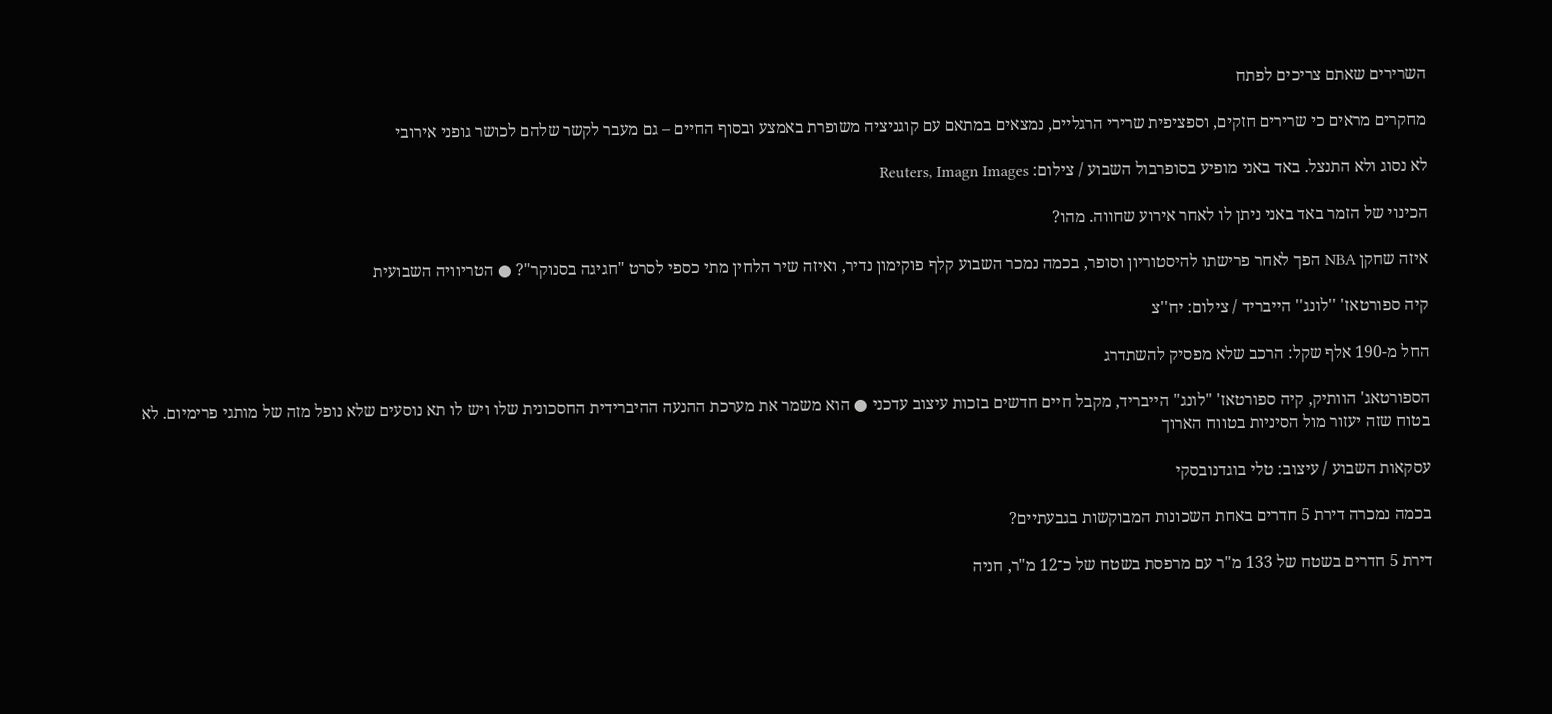השרירים שאתם צריכים לפתח

מחקרים מראים כי שרירים חזקים, וספציפית שרירי הרגליים, נמצאים במתאם עם קוגניציה משופרת באמצע ובסוף החיים – גם מעבר לקשר שלהם לכושר גופני אירובי

לא נסוג ולא התנצל. באד באני מופיע בסופרבול השבוע / צילום: Reuters, Imagn Images

הכינוי של הזמר באד באני ניתן לו לאחר אירוע שחווה. מהו?

איזה שחקן NBA הפך לאחר פרישתו להיסטוריון וסופר, בכמה נמכר השבוע קלף פוקימון נדיר, ואיזה שיר הלחין מתי כספי לסרט "חגיגה בסנוקר"? ● הטריוויה השבועית

קיה ספורטאז' ''לונג'' הייבריד / צילום: יח''צ

החל מ-190 אלף שקל: הרכב שלא מפסיק להשתדרג

הספורטאג' הוותיק, קיה ספורטאז' "לונג" הייבריד, מקבל חיים חדשים בזכות עיצוב עדכני ● הוא משמר את מערכת ההנעה ההיברידית החסכונית שלו ויש לו תא נוסעים שלא נופל מזה של מותגי פרימיום. לא בטוח שזה יעזור מול הסיניות בטווח הארוך

עסקאות השבוע / עיצוב: טלי בוגדנובסקי

בכמה נמכרה דירת 5 חדרים באחת השכונות המבוקשות בגבעתיים?

דירת 5 חדרים בשטח של 133 מ"ר עם מרפסת בשטח של כ־12 מ"ר, חניה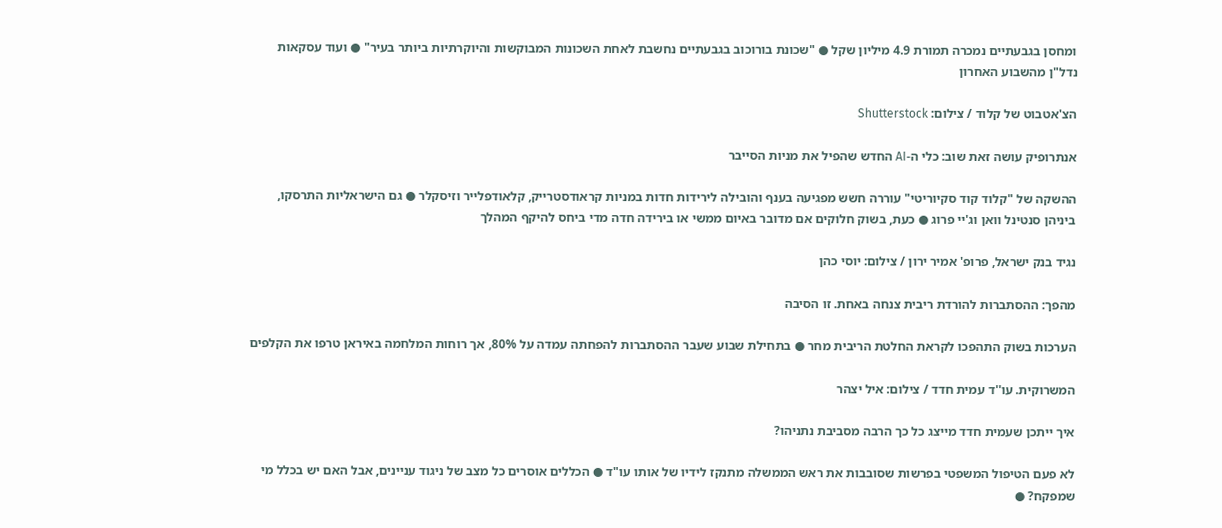ומחסן בגבעתיים נמכרה תמורת 4.9 מיליון שקל ● "שכונת בורוכוב בגבעתיים נחשבת לאחת השכונות המבוקשות והיוקרתיות ביותר בעיר" ● ועוד עסקאות נדל"ן מהשבוע האחרון

הצ'אטבוט של קלוד / צילום: Shutterstock

אנתרופיק עושה זאת שוב: כלי ה-AI החדש שהפיל את מניות הסייבר

ההשקה של "קלוד קוד סקיוריטי" עוררה חשש מפגיעה בענף והובילה לירידות חדות במניות קראודסטרייק, קלאודפלייר וזיסקלר ● גם הישראליות התרסקו, ביניהן סנטינל וואן וג'יי פרוג ● כעת, בשוק חלוקים אם מדובר באיום ממשי או בירידה חדה מדי ביחס להיקף המהלך

נגיד בנק ישראל, פרופ' אמיר ירון / צילום: יוסי כהן

מהפך: ההסתברות להורדת ריבית צנחה באחת. זו הסיבה

הערכות בשוק התהפכו לקראת החלטת הריבית מחר ● בתחילת שבוע שעבר ההסתברות להפחתה עמדה על 80%, אך רוחות המלחמה באיראן טרפו את הקלפים

המשרוקית. עו''ד עמית חדד / צילום: איל יצהר

איך ייתכן שעמית חדד מייצג כל כך הרבה מסביבת נתניהו?

לא פעם הטיפול המשפטי בפרשות שסובבות את ראש הממשלה מתנקז לידיו של אותו עו"ד ● הכללים אוסרים כל מצב של ניגוד עניינים, אבל האם יש בכלל מי שמפקח? ●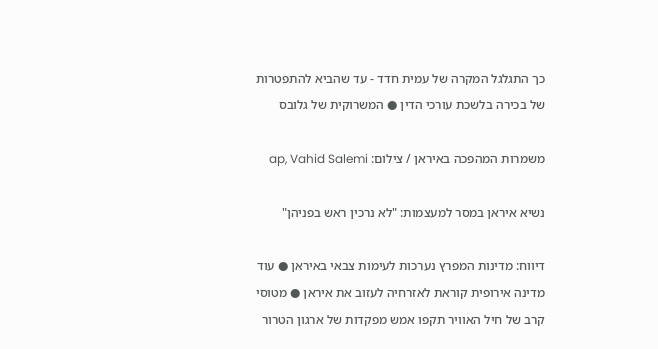כך התגלגל המקרה של עמית חדד - עד שהביא להתפטרות של בכירה בלשכת עורכי הדין ● המשרוקית של גלובס

משמרות המהפכה באיראן / צילום: ap, Vahid Salemi

נשיא איראן במסר למעצמות: "לא נרכין ראש בפניהן"

דיווח: מדינות המפרץ נערכות לעימות צבאי באיראן ● עוד מדינה אירופית קוראת לאזרחיה לעזוב את איראן ● מטוסי קרב של חיל האוויר תקפו אמש מפקדות של ארגון הטרור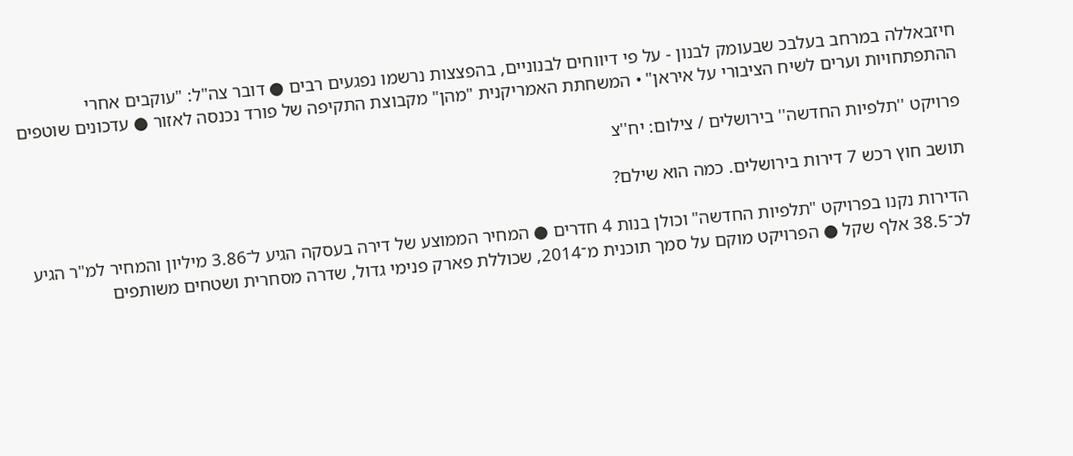חיזבאללה במרחב בעלבכ שבעומק לבנון - על פי דיווחים לבנוניים, בהפצצות נרשמו נפגעים רבים ● דובר צה"ל: "עוקבים אחרי ההתפתחויות וערים לשיח הציבורי על איראן" • המשחתת האמריקנית "מהן" מקבוצת התקיפה של פורד נכנסה לאזור ● עדכונים שוטפים

פרויקט ''תלפיות החדשה'' בירושלים / צילום: יח''צ

תושב חוץ רכש 7 דירות בירושלים. כמה הוא שילם?

הדירות נקנו בפרויקט "תלפיות החדשה" וכולן בנות 4 חדרים ● המחיר הממוצע של דירה בעסקה הגיע ל־3.86 מיליון והמחיר למ"ר הגיע לכ־38.5 אלף שקל ● הפרויקט מוקם על סמך תוכנית מ־2014, שכוללת פארק פנימי גדול, שדרה מסחרית ושטחים משותפים